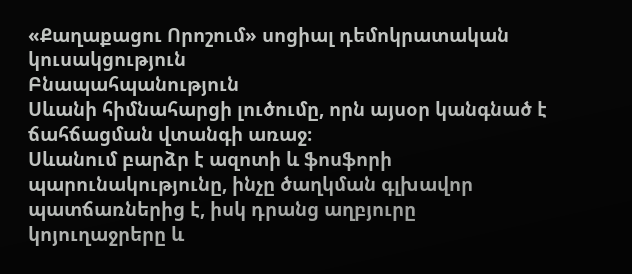«Քաղաքացու Որոշում» սոցիալ դեմոկրատական կուսակցություն
Բնապահպանություն
Սևանի հիմնահարցի լուծումը, որն այսօր կանգնած է ճահճացման վտանգի առաջ։
Սևանում բարձր է ազոտի և ֆոսֆորի պարունակությունը, ինչը ծաղկման գլխավոր պատճառներից է, իսկ դրանց աղբյուրը կոյուղաջրերը և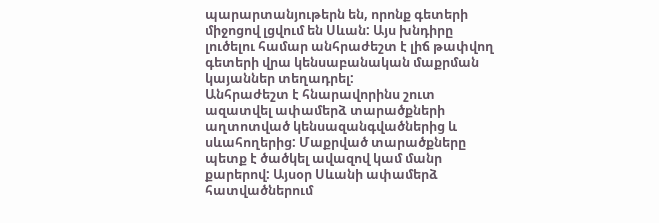պարարտանյութերն են, որոնք գետերի միջոցով լցվում են Սևան: Այս խնդիրը լուծելու համար անհրաժեշտ է լիճ թափվող գետերի վրա կենսաբանական մաքրման կայաններ տեղադրել:
Անհրաժեշտ է հնարավորինս շուտ ազատվել ափամերձ տարածքների աղտոտված կենսազանգվածներից և սևահողերից: Մաքրված տարածքները պետք է ծածկել ավազով կամ մանր քարերով: Այսօր Սևանի ափամերձ հատվածներում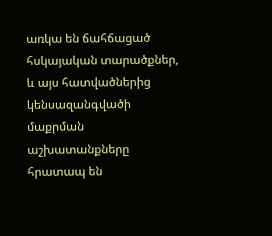առկա են ճահճացած հսկայական տարածքներ, և այս հատվածներից կենսազանգվածի մաքրման աշխատանքները հրատապ են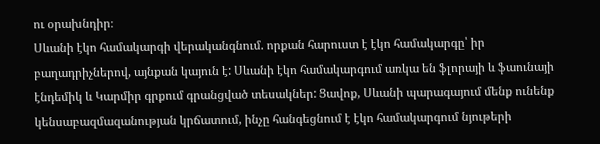ու օրախնդիր։
Սևանի էկո համակարգի վերականգնում. որքան հարուստ է էկո համակարգը՝ իր բաղադրիչներով, այնքան կայուն է: Սևանի էկո համակարգում առկա են ֆլորայի և ֆաունայի էնդեմիկ և Կարմիր գրքում գրանցված տեսակներ: Ցավոք, Սևանի պարագայում մենք ունենք կենսաբազմազանության կրճատում, ինչը հանգեցնում է էկո համակարգում նյութերի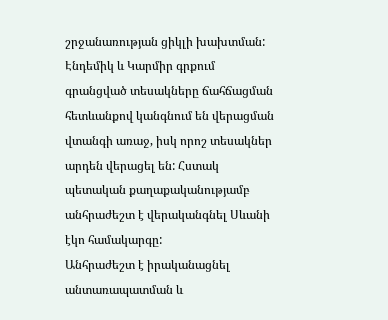շրջանառության ցիկլի խախտման: Էնդեմիկ և Կարմիր գրքում գրանցված տեսակները ճահճացման հետևանքով կանգնում են վերացման վտանգի առաջ, իսկ որոշ տեսակներ արդեն վերացել են: Հստակ պետական քաղաքականությամբ անհրաժեշտ է վերականգնել Սևանի էկո համակարգը:
Անհրաժեշտ է իրականացնել անտառապատման և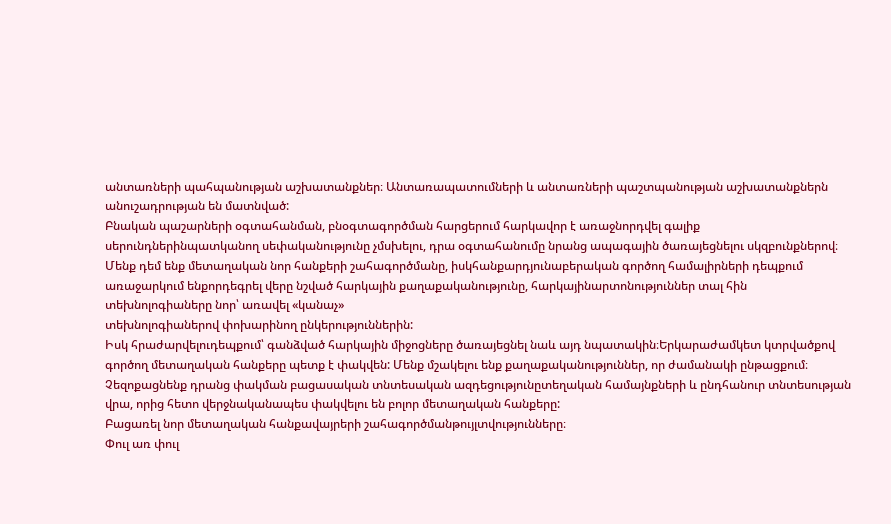անտառների պահպանության աշխատանքներ։ Անտառապատումների և անտառների պաշտպանության աշխատանքներն անուշադրության են մատնված:
Բնական պաշարների օգտահանման, բնօգտագործման հարցերում հարկավոր է առաջնորդվել գալիք սերունդներինպատկանող սեփականությունը չմսխելու, դրա օգտահանումը նրանց ապագային ծառայեցնելու սկզբունքներով։
Մենք դեմ ենք մետաղական նոր հանքերի շահագործմանը, իսկհանքարդյունաբերական գործող համալիրների դեպքում առաջարկում ենքորդեգրել վերը նշված հարկային քաղաքականությունը, հարկայինարտոնություններ տալ հին տեխնոլոգիաները նոր՝ առավել «կանաչ»
տեխնոլոգիաներով փոխարինող ընկերություններին:
Իսկ հրաժարվելուդեպքում՝ գանձված հարկային միջոցները ծառայեցնել նաև այդ նպատակին։Երկարաժամկետ կտրվածքով գործող մետաղական հանքերը պետք է փակվեն: Մենք մշակելու ենք քաղաքականություններ, որ ժամանակի ընթացքում։
Չեզոքացնենք դրանց փակման բացասական տնտեսական ազդեցությունըտեղական համայնքների և ընդհանուր տնտեսության վրա, որից հետո վերջնականապես փակվելու են բոլոր մետաղական հանքերը:
Բացառել նոր մետաղական հանքավայրերի շահագործմանթույլտվությունները։
Փուլ առ փուլ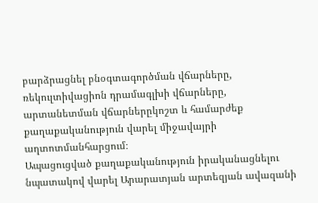բարձրացնել բնօգտագործման վճարները, ռեկուլտիվացիոն դրամագլխի վճարները, արտանետման վճարներըկոշտ և համարժեք քաղաքականություն վարել միջավայրի աղտոտմանհարցում։
Ապացուցված քաղաքականություն իրականացնելու նպատակով վարել Արարատյան արտեզյան ավազանի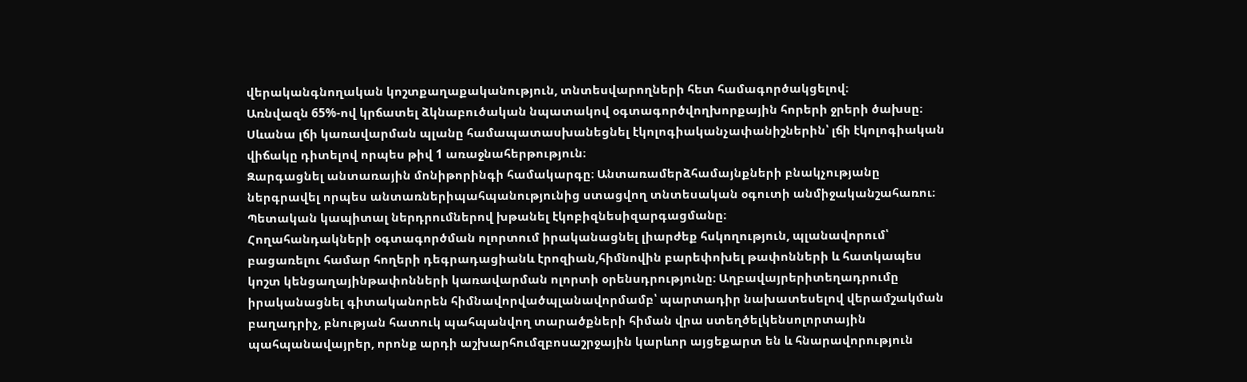վերականգնողական կոշտքաղաքականություն, տնտեսվարողների հետ համագործակցելով։
Առնվազն 65%-ով կրճատել ձկնաբուծական նպատակով օգտագործվողխորքային հորերի ջրերի ծախսը։
Սևանա լճի կառավարման պլանը համապատասխանեցնել էկոլոգիականչափանիշներին՝ լճի էկոլոգիական վիճակը դիտելով որպես թիվ 1 առաջնահերթություն։
Զարգացնել անտառային մոնիթորինգի համակարգը։ Անտառամերձհամայնքների բնակչությանը ներգրավել որպես անտառներիպահպանությունից ստացվող տնտեսական օգուտի անմիջականշահառու։ Պետական կապիտալ ներդրումներով խթանել էկոբիզնեսիզարգացմանը։
Հողահանդակների օգտագործման ոլորտում իրականացնել լիարժեք հսկողություն, պլանավորում՝ բացառելու համար հողերի դեգրադացիանև էրոզիան,հիմնովին բարեփոխել թափոնների և հատկապես կոշտ կենցաղայինթափոնների կառավարման ոլորտի օրենսդրությունը։ Աղբավայրերիտեղադրումը իրականացնել գիտականորեն հիմնավորվածպլանավորմամբ՝ պարտադիր նախատեսելով վերամշակման բաղադրիչ, բնության հատուկ պահպանվող տարածքների հիման վրա ստեղծելկենսոլորտային պահպանավայրեր, որոնք արդի աշխարհումզբոսաշրջային կարևոր այցեքարտ են և հնարավորություն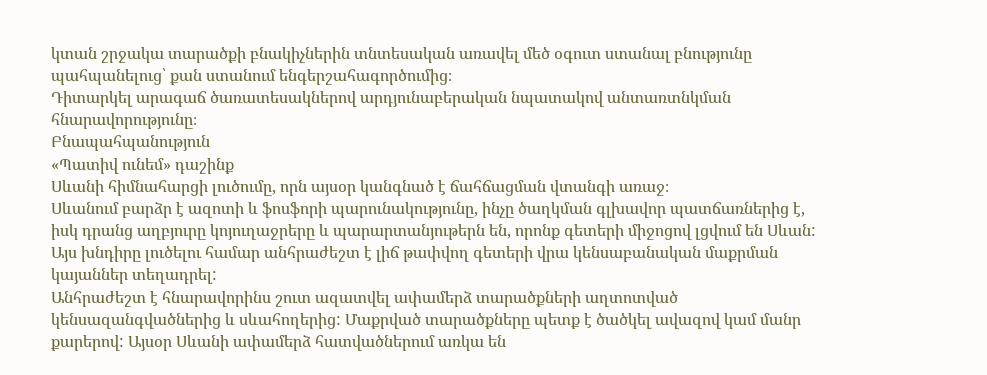կտան շրջակա տարածքի բնակիչներին տնտեսական առավել մեծ օգուտ ստանալ բնությունը պահպանելուց՝ քան ստանում ենգերշահագործումից։
Դիտարկել արագաճ ծառատեսակներով արդյունաբերական նպատակով անտառտնկման հնարավորությունը։
Բնապահպանություն
«Պատիվ ունեմ» դաշինք
Սևանի հիմնահարցի լուծումը, որն այսօր կանգնած է ճահճացման վտանգի առաջ։
Սևանում բարձր է ազոտի և ֆոսֆորի պարունակությունը, ինչը ծաղկման գլխավոր պատճառներից է, իսկ դրանց աղբյուրը կոյուղաջրերը և պարարտանյութերն են, որոնք գետերի միջոցով լցվում են Սևան: Այս խնդիրը լուծելու համար անհրաժեշտ է լիճ թափվող գետերի վրա կենսաբանական մաքրման կայաններ տեղադրել:
Անհրաժեշտ է հնարավորինս շուտ ազատվել ափամերձ տարածքների աղտոտված կենսազանգվածներից և սևահողերից: Մաքրված տարածքները պետք է ծածկել ավազով կամ մանր քարերով: Այսօր Սևանի ափամերձ հատվածներում առկա են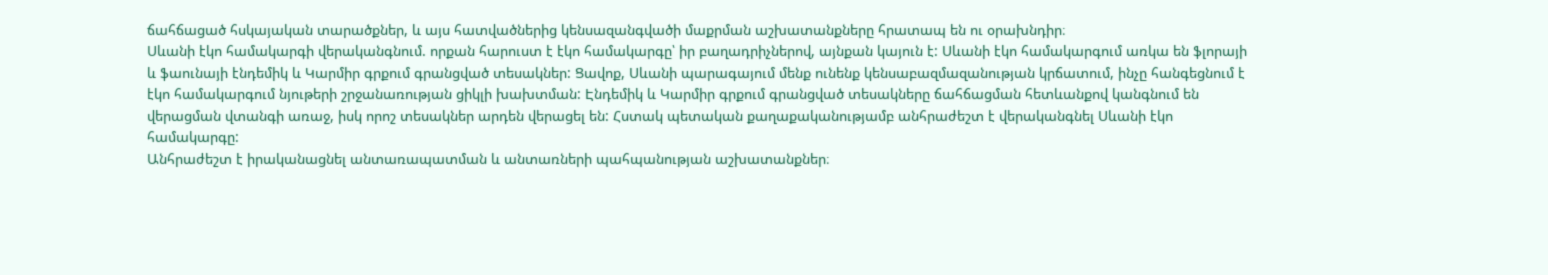ճահճացած հսկայական տարածքներ, և այս հատվածներից կենսազանգվածի մաքրման աշխատանքները հրատապ են ու օրախնդիր։
Սևանի էկո համակարգի վերականգնում. որքան հարուստ է էկո համակարգը՝ իր բաղադրիչներով, այնքան կայուն է: Սևանի էկո համակարգում առկա են ֆլորայի և ֆաունայի էնդեմիկ և Կարմիր գրքում գրանցված տեսակներ: Ցավոք, Սևանի պարագայում մենք ունենք կենսաբազմազանության կրճատում, ինչը հանգեցնում է էկո համակարգում նյութերի շրջանառության ցիկլի խախտման: Էնդեմիկ և Կարմիր գրքում գրանցված տեսակները ճահճացման հետևանքով կանգնում են վերացման վտանգի առաջ, իսկ որոշ տեսակներ արդեն վերացել են: Հստակ պետական քաղաքականությամբ անհրաժեշտ է վերականգնել Սևանի էկո համակարգը:
Անհրաժեշտ է իրականացնել անտառապատման և անտառների պահպանության աշխատանքներ։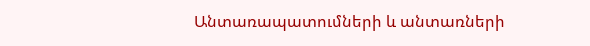Անտառապատումների և անտառների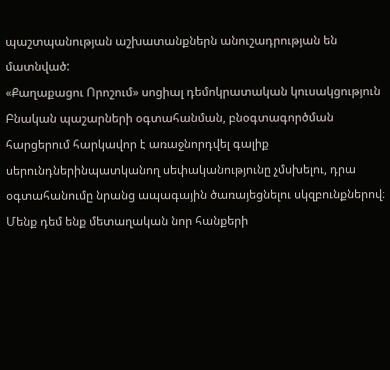պաշտպանության աշխատանքներն անուշադրության են մատնված:
«Քաղաքացու Որոշում» սոցիալ դեմոկրատական կուսակցություն
Բնական պաշարների օգտահանման, բնօգտագործման հարցերում հարկավոր է առաջնորդվել գալիք սերունդներինպատկանող սեփականությունը չմսխելու, դրա օգտահանումը նրանց ապագային ծառայեցնելու սկզբունքներով։
Մենք դեմ ենք մետաղական նոր հանքերի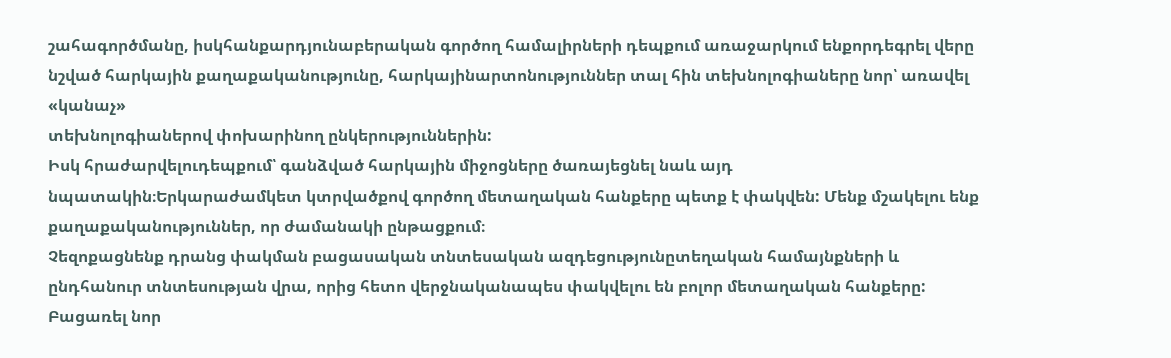շահագործմանը, իսկհանքարդյունաբերական գործող համալիրների դեպքում առաջարկում ենքորդեգրել վերը նշված հարկային քաղաքականությունը, հարկայինարտոնություններ տալ հին տեխնոլոգիաները նոր՝ առավել «կանաչ»
տեխնոլոգիաներով փոխարինող ընկերություններին:
Իսկ հրաժարվելուդեպքում՝ գանձված հարկային միջոցները ծառայեցնել նաև այդ նպատակին։Երկարաժամկետ կտրվածքով գործող մետաղական հանքերը պետք է փակվեն: Մենք մշակելու ենք քաղաքականություններ, որ ժամանակի ընթացքում։
Չեզոքացնենք դրանց փակման բացասական տնտեսական ազդեցությունըտեղական համայնքների և ընդհանուր տնտեսության վրա, որից հետո վերջնականապես փակվելու են բոլոր մետաղական հանքերը:
Բացառել նոր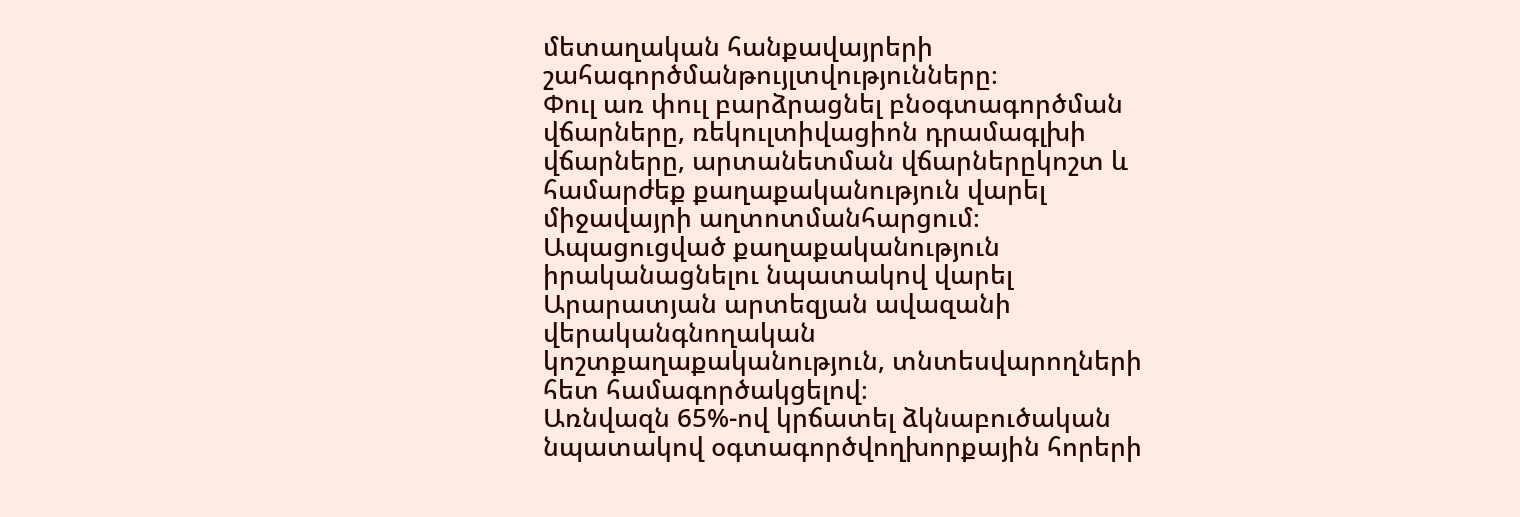մետաղական հանքավայրերի շահագործմանթույլտվությունները։
Փուլ առ փուլ բարձրացնել բնօգտագործման վճարները, ռեկուլտիվացիոն դրամագլխի վճարները, արտանետման վճարներըկոշտ և համարժեք քաղաքականություն վարել միջավայրի աղտոտմանհարցում։
Ապացուցված քաղաքականություն իրականացնելու նպատակով վարել Արարատյան արտեզյան ավազանի վերականգնողական կոշտքաղաքականություն, տնտեսվարողների հետ համագործակցելով։
Առնվազն 65%-ով կրճատել ձկնաբուծական նպատակով օգտագործվողխորքային հորերի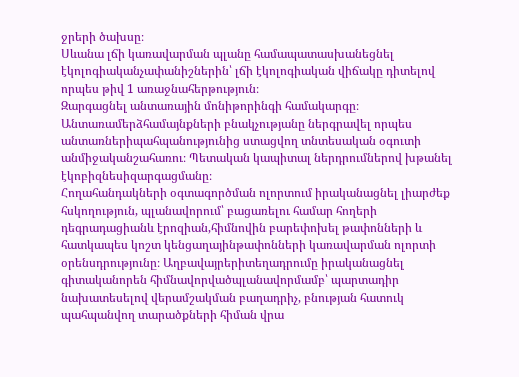ջրերի ծախսը։
Սևանա լճի կառավարման պլանը համապատասխանեցնել էկոլոգիականչափանիշներին՝ լճի էկոլոգիական վիճակը դիտելով որպես թիվ 1 առաջնահերթություն։
Զարգացնել անտառային մոնիթորինգի համակարգը։ Անտառամերձհամայնքների բնակչությանը ներգրավել որպես անտառներիպահպանությունից ստացվող տնտեսական օգուտի անմիջականշահառու։ Պետական կապիտալ ներդրումներով խթանել էկոբիզնեսիզարգացմանը։
Հողահանդակների օգտագործման ոլորտում իրականացնել լիարժեք հսկողություն, պլանավորում՝ բացառելու համար հողերի դեգրադացիանև էրոզիան,հիմնովին բարեփոխել թափոնների և հատկապես կոշտ կենցաղայինթափոնների կառավարման ոլորտի օրենսդրությունը։ Աղբավայրերիտեղադրումը իրականացնել գիտականորեն հիմնավորվածպլանավորմամբ՝ պարտադիր նախատեսելով վերամշակման բաղադրիչ, բնության հատուկ պահպանվող տարածքների հիման վրա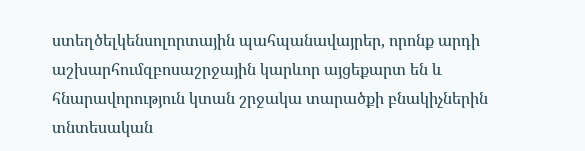ստեղծելկենսոլորտային պահպանավայրեր, որոնք արդի աշխարհումզբոսաշրջային կարևոր այցեքարտ են և հնարավորություն կտան շրջակա տարածքի բնակիչներին տնտեսական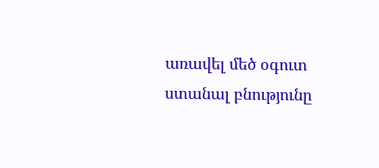առավել մեծ օգուտ ստանալ բնությունը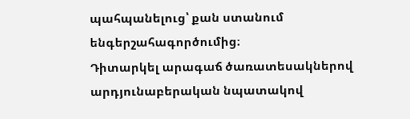պահպանելուց՝ քան ստանում ենգերշահագործումից։
Դիտարկել արագաճ ծառատեսակներով արդյունաբերական նպատակով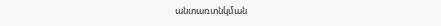անտառտնկման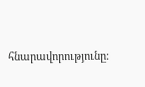հնարավորությունը։